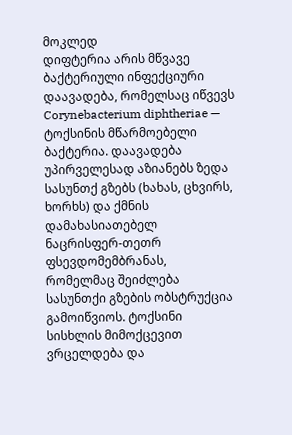მოკლედ
დიფტერია არის მწვავე ბაქტერიული ინფექციური დაავადება, რომელსაც იწვევს Corynebacterium diphtheriae — ტოქსინის მწარმოებელი ბაქტერია. დაავადება უპირველესად აზიანებს ზედა სასუნთქ გზებს (ხახას, ცხვირს, ხორხს) და ქმნის დამახასიათებელ ნაცრისფერ-თეთრ ფსევდომემბრანას, რომელმაც შეიძლება სასუნთქი გზების ობსტრუქცია გამოიწვიოს. ტოქსინი სისხლის მიმოქცევით ვრცელდება და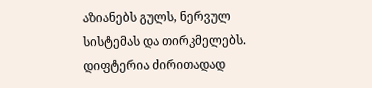აზიანებს გულს, ნერვულ სისტემას და თირკმელებს. დიფტერია ძირითადად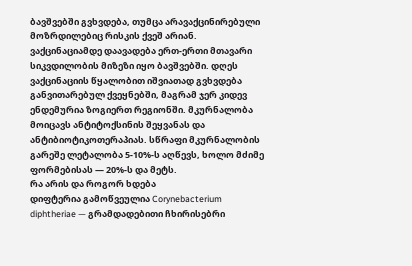ბავშვებში გვხვდება, თუმცა არავაქცინირებული მოზრდილებიც რისკის ქვეშ არიან. ვაქცინაციამდე დაავადება ერთ-ერთი მთავარი სიკვდილობის მიზეზი იყო ბავშვებში. დღეს ვაქცინაციის წყალობით იშვიათად გვხვდება განვითარებულ ქვეყნებში, მაგრამ ჯერ კიდევ ენდემურია ზოგიერთ რეგიონში. მკურნალობა მოიცავს ანტიტოქსინის შეყვანას და ანტიბიოტიკოთერაპიას. სწრაფი მკურნალობის გარეშე ლეტალობა 5-10%-ს აღწევს, ხოლო მძიმე ფორმებისას — 20%-ს და მეტს.
რა არის და როგორ ხდება
დიფტერია გამოწვეულია Corynebacterium diphtheriae — გრამდადებითი ჩხირისებრი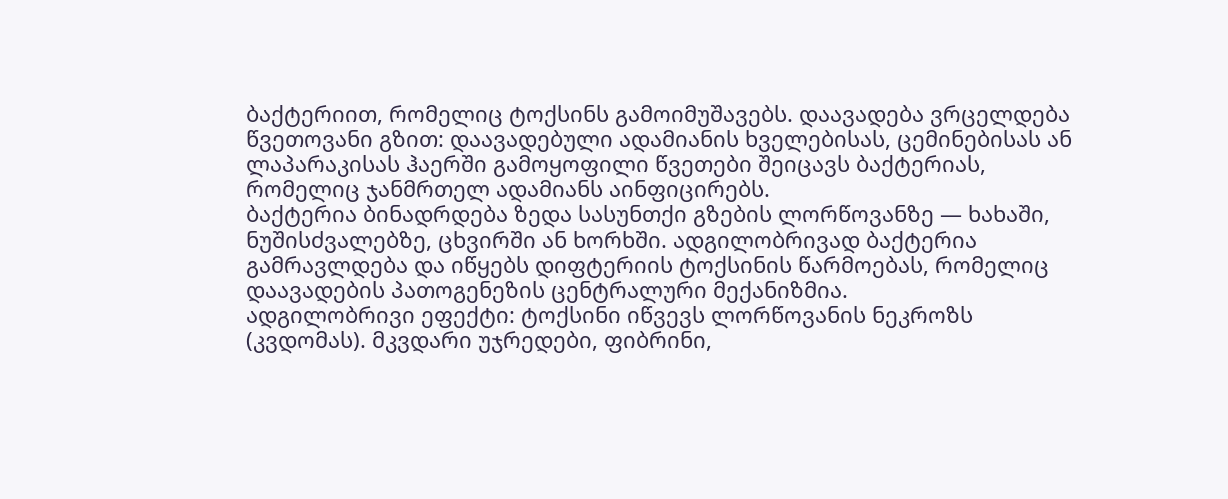ბაქტერიით, რომელიც ტოქსინს გამოიმუშავებს. დაავადება ვრცელდება წვეთოვანი გზით: დაავადებული ადამიანის ხველებისას, ცემინებისას ან ლაპარაკისას ჰაერში გამოყოფილი წვეთები შეიცავს ბაქტერიას, რომელიც ჯანმრთელ ადამიანს აინფიცირებს.
ბაქტერია ბინადრდება ზედა სასუნთქი გზების ლორწოვანზე — ხახაში, ნუშისძვალებზე, ცხვირში ან ხორხში. ადგილობრივად ბაქტერია გამრავლდება და იწყებს დიფტერიის ტოქსინის წარმოებას, რომელიც დაავადების პათოგენეზის ცენტრალური მექანიზმია.
ადგილობრივი ეფექტი: ტოქსინი იწვევს ლორწოვანის ნეკროზს (კვდომას). მკვდარი უჯრედები, ფიბრინი,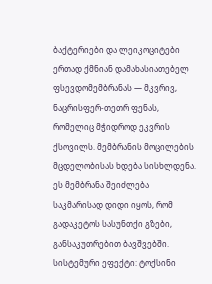ბაქტერიები და ლეიკოციტები ერთად ქმნიან დამახასიათებელ ფსევდომემბრანას — მკვრივ, ნაცრისფერ-თეთრ ფენას, რომელიც მჭიდროდ ეკვრის ქსოვილს. მემბრანის მოცილების მცდელობისას ხდება სისხლდენა. ეს მემბრანა შეიძლება საკმარისად დიდი იყოს, რომ გადაკეტოს სასუნთქი გზები, განსაკუთრებით ბავშვებში.
სისტემური ეფექტი: ტოქსინი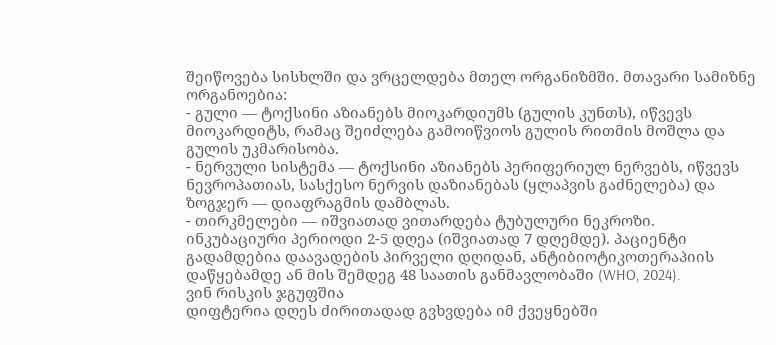შეიწოვება სისხლში და ვრცელდება მთელ ორგანიზმში. მთავარი სამიზნე ორგანოებია:
- გული — ტოქსინი აზიანებს მიოკარდიუმს (გულის კუნთს), იწვევს მიოკარდიტს, რამაც შეიძლება გამოიწვიოს გულის რითმის მოშლა და გულის უკმარისობა.
- ნერვული სისტემა — ტოქსინი აზიანებს პერიფერიულ ნერვებს, იწვევს ნევროპათიას, სასქესო ნერვის დაზიანებას (ყლაპვის გაძნელება) და ზოგჯერ — დიაფრაგმის დამბლას.
- თირკმელები — იშვიათად ვითარდება ტუბულური ნეკროზი.
ინკუბაციური პერიოდი 2-5 დღეა (იშვიათად 7 დღემდე). პაციენტი გადამდებია დაავადების პირველი დღიდან, ანტიბიოტიკოთერაპიის დაწყებამდე ან მის შემდეგ 48 საათის განმავლობაში (WHO, 2024).
ვინ რისკის ჯგუფშია
დიფტერია დღეს ძირითადად გვხვდება იმ ქვეყნებში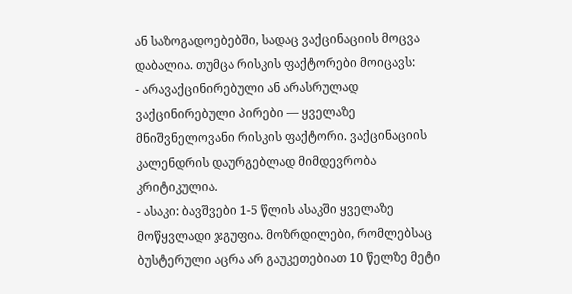ან საზოგადოებებში, სადაც ვაქცინაციის მოცვა დაბალია. თუმცა რისკის ფაქტორები მოიცავს:
- არავაქცინირებული ან არასრულად ვაქცინირებული პირები — ყველაზე მნიშვნელოვანი რისკის ფაქტორი. ვაქცინაციის კალენდრის დაურგებლად მიმდევრობა კრიტიკულია.
- ასაკი: ბავშვები 1-5 წლის ასაკში ყველაზე მოწყვლადი ჯგუფია. მოზრდილები, რომლებსაც ბუსტერული აცრა არ გაუკეთებიათ 10 წელზე მეტი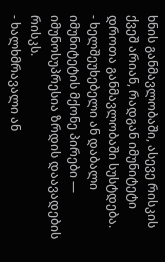ხნის განმავლობაში, ასევე რისკის ქვეშ არიან, რადგან იმუნიტეტი დროთა განმავლობაში სუსტდება.
- ხელშეუხებელი ან დაბალი იმუნიტეტის მქონე პირები — იმუნოსუპრესია ზრდის დაავადების რისკს.
- ხალხმრავალი ან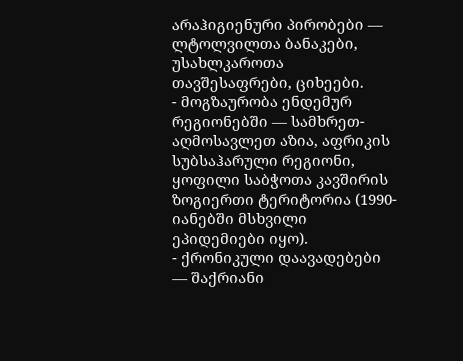არაჰიგიენური პირობები — ლტოლვილთა ბანაკები, უსახლკაროთა თავშესაფრები, ციხეები.
- მოგზაურობა ენდემურ რეგიონებში — სამხრეთ-აღმოსავლეთ აზია, აფრიკის სუბსაჰარული რეგიონი, ყოფილი საბჭოთა კავშირის ზოგიერთი ტერიტორია (1990-იანებში მსხვილი ეპიდემიები იყო).
- ქრონიკული დაავადებები — შაქრიანი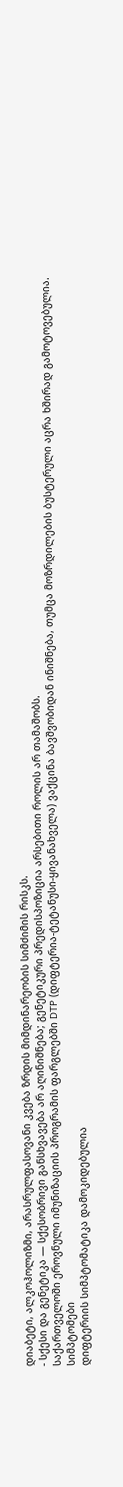დიაბეტი, ალკოჰოლიზმი, არასრულფასოვანი კვება ზრდის მიმდინარეობის სიმძიმის რისკს.
- სქესი და გენეტიკა — სქესობრივი განსხვავება არ აღინიშნება; გენეტიკური პრედისპოზიცია არსებითი როლის არ თამაშობს.
საქართველოში ეროვნული იმუნიზაციის პროგრამის ფარგლებში DTP (დიფტერია-ტეტანუსი-ყივანახველა) ვაქცინა ბავშვობიდან ინიშნება, თუმცა მოზრდილების ბუსტერული აცრა ხშირად გამოტოვებულია.
სიმპტომები
დიფტერიის სიმპტომატიკა დამოკიდებულია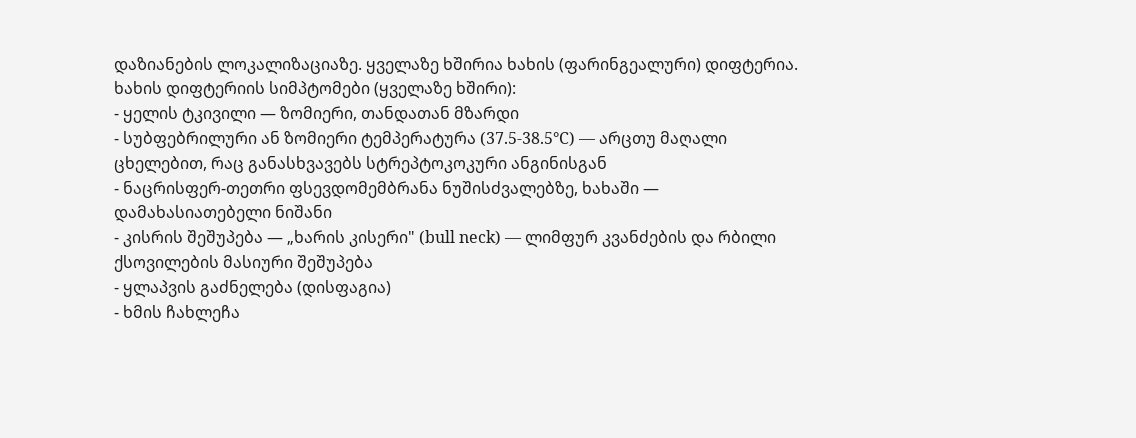დაზიანების ლოკალიზაციაზე. ყველაზე ხშირია ხახის (ფარინგეალური) დიფტერია.
ხახის დიფტერიის სიმპტომები (ყველაზე ხშირი):
- ყელის ტკივილი — ზომიერი, თანდათან მზარდი
- სუბფებრილური ან ზომიერი ტემპერატურა (37.5-38.5°C) — არცთუ მაღალი ცხელებით, რაც განასხვავებს სტრეპტოკოკური ანგინისგან
- ნაცრისფერ-თეთრი ფსევდომემბრანა ნუშისძვალებზე, ხახაში — დამახასიათებელი ნიშანი
- კისრის შეშუპება — „ხარის კისერი" (bull neck) — ლიმფურ კვანძების და რბილი ქსოვილების მასიური შეშუპება
- ყლაპვის გაძნელება (დისფაგია)
- ხმის ჩახლეჩა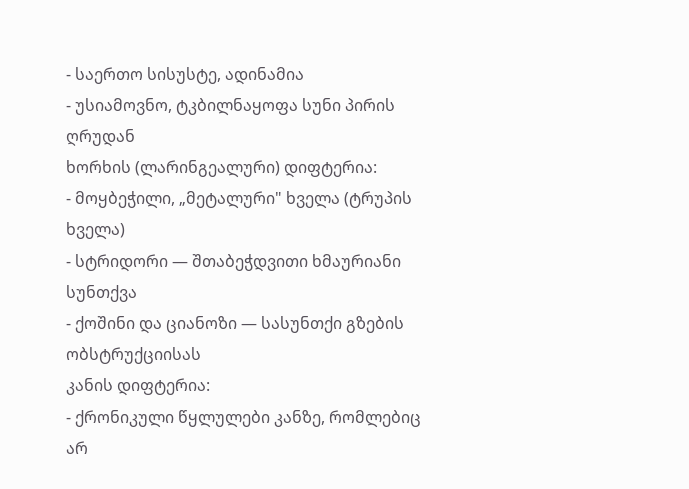- საერთო სისუსტე, ადინამია
- უსიამოვნო, ტკბილნაყოფა სუნი პირის ღრუდან
ხორხის (ლარინგეალური) დიფტერია:
- მოყბეჭილი, „მეტალური" ხველა (ტრუპის ხველა)
- სტრიდორი — შთაბეჭდვითი ხმაურიანი სუნთქვა
- ქოშინი და ციანოზი — სასუნთქი გზების ობსტრუქციისას
კანის დიფტერია:
- ქრონიკული წყლულები კანზე, რომლებიც არ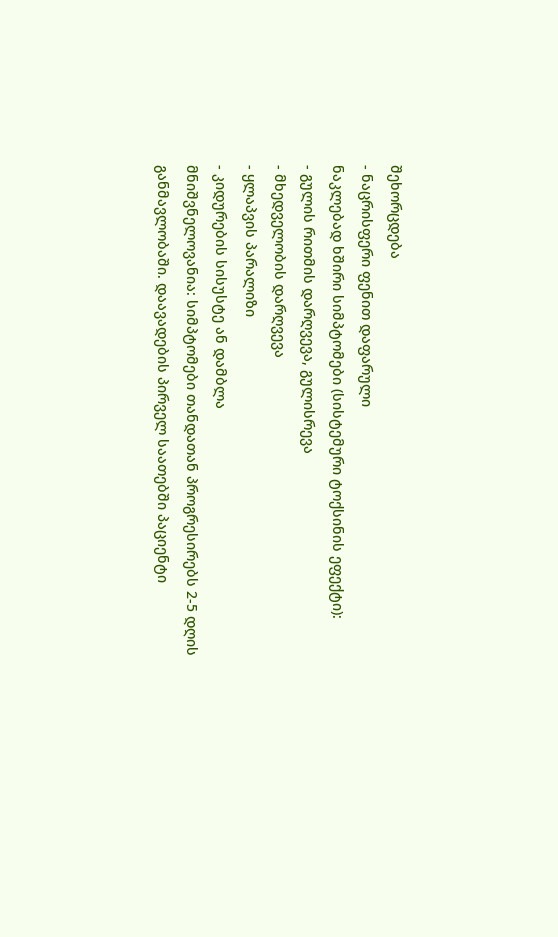შეხორცდება
- ნაცრისფერი ფენით დაფარული
ნაკლებად ხშირი სიმპტომები (სისტემური ტოქსინის ეფექტი):
- გულის რითმის დარღვევა, გულისრევა
- მხედველობის დარღვევა
- ყლაპვის პარალიზი
- კიდურების სისუსტე ან დამბლა
მნიშვნელოვანია: სიმპტომები თანდათან პროგრესირებს 2-5 დღის განმავლობაში. დაავადების პირველ საათებში პაციენტი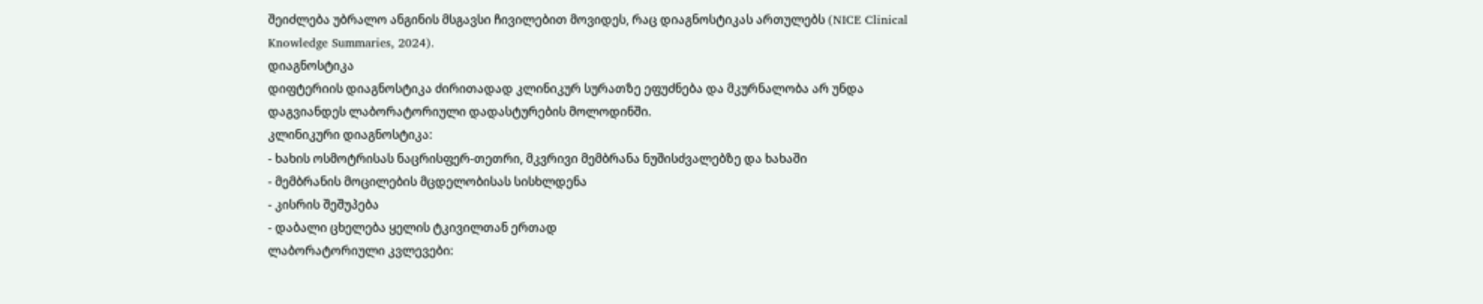შეიძლება უბრალო ანგინის მსგავსი ჩივილებით მოვიდეს, რაც დიაგნოსტიკას ართულებს (NICE Clinical Knowledge Summaries, 2024).
დიაგნოსტიკა
დიფტერიის დიაგნოსტიკა ძირითადად კლინიკურ სურათზე ეფუძნება და მკურნალობა არ უნდა დაგვიანდეს ლაბორატორიული დადასტურების მოლოდინში.
კლინიკური დიაგნოსტიკა:
- ხახის ოსმოტრისას ნაცრისფერ-თეთრი, მკვრივი მემბრანა ნუშისძვალებზე და ხახაში
- მემბრანის მოცილების მცდელობისას სისხლდენა
- კისრის შეშუპება
- დაბალი ცხელება ყელის ტკივილთან ერთად
ლაბორატორიული კვლევები: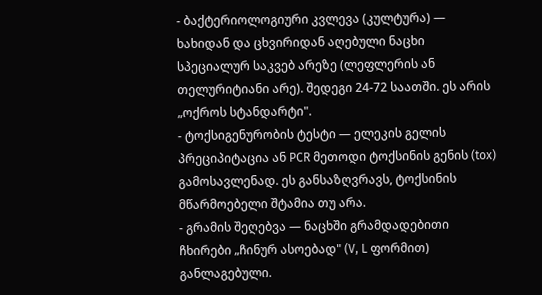- ბაქტერიოლოგიური კვლევა (კულტურა) — ხახიდან და ცხვირიდან აღებული ნაცხი სპეციალურ საკვებ არეზე (ლეფლერის ან თელურიტიანი არე). შედეგი 24-72 საათში. ეს არის „ოქროს სტანდარტი".
- ტოქსიგენურობის ტესტი — ელეკის გელის პრეციპიტაცია ან PCR მეთოდი ტოქსინის გენის (tox) გამოსავლენად. ეს განსაზღვრავს, ტოქსინის მწარმოებელი შტამია თუ არა.
- გრამის შეღებვა — ნაცხში გრამდადებითი ჩხირები „ჩინურ ასოებად" (V, L ფორმით) განლაგებული.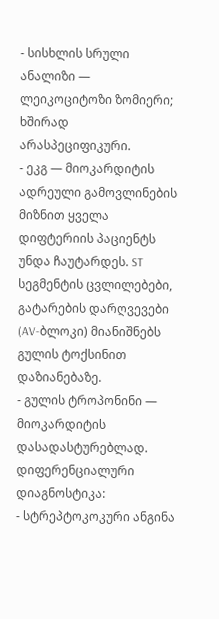- სისხლის სრული ანალიზი — ლეიკოციტოზი ზომიერი; ხშირად არასპეციფიკური.
- ეკგ — მიოკარდიტის ადრეული გამოვლინების მიზნით ყველა დიფტერიის პაციენტს უნდა ჩაუტარდეს. ST სეგმენტის ცვლილებები, გატარების დარღვევები (AV-ბლოკი) მიანიშნებს გულის ტოქსინით დაზიანებაზე.
- გულის ტროპონინი — მიოკარდიტის დასადასტურებლად.
დიფერენციალური დიაგნოსტიკა:
- სტრეპტოკოკური ანგინა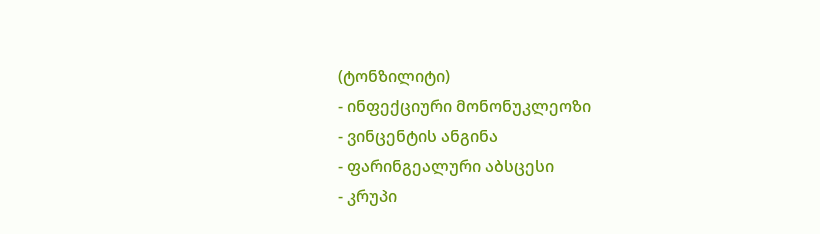(ტონზილიტი)
- ინფექციური მონონუკლეოზი
- ვინცენტის ანგინა
- ფარინგეალური აბსცესი
- კრუპი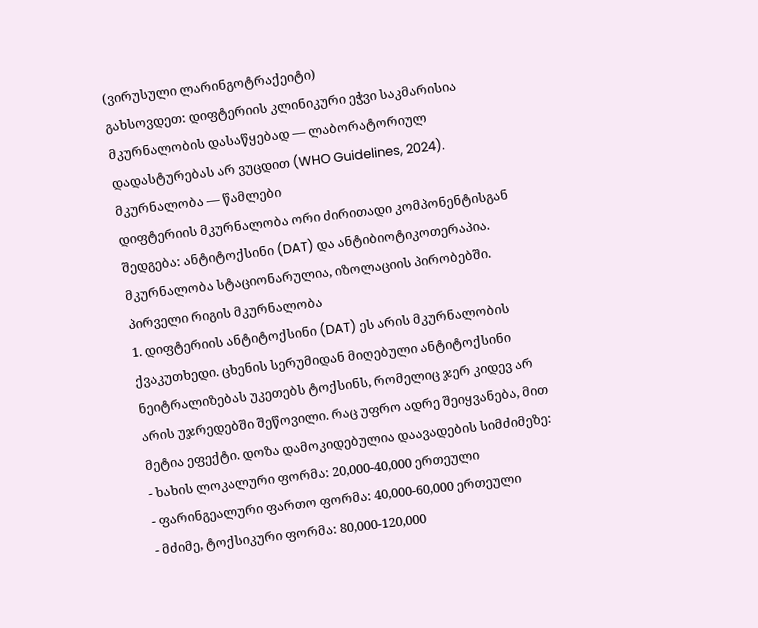(ვირუსული ლარინგოტრაქეიტი)
გახსოვდეთ: დიფტერიის კლინიკური ეჭვი საკმარისია მკურნალობის დასაწყებად — ლაბორატორიულ დადასტურებას არ ვუცდით (WHO Guidelines, 2024).
მკურნალობა — წამლები
დიფტერიის მკურნალობა ორი ძირითადი კომპონენტისგან შედგება: ანტიტოქსინი (DAT) და ანტიბიოტიკოთერაპია. მკურნალობა სტაციონარულია, იზოლაციის პირობებში.
პირველი რიგის მკურნალობა
1. დიფტერიის ანტიტოქსინი (DAT) ეს არის მკურნალობის ქვაკუთხედი. ცხენის სერუმიდან მიღებული ანტიტოქსინი ნეიტრალიზებას უკეთებს ტოქსინს, რომელიც ჯერ კიდევ არ არის უჯრედებში შეწოვილი. რაც უფრო ადრე შეიყვანება, მით მეტია ეფექტი. დოზა დამოკიდებულია დაავადების სიმძიმეზე:
- ხახის ლოკალური ფორმა: 20,000-40,000 ერთეული
- ფარინგეალური ფართო ფორმა: 40,000-60,000 ერთეული
- მძიმე, ტოქსიკური ფორმა: 80,000-120,000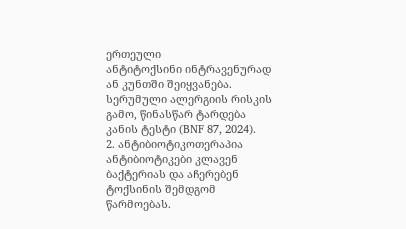ერთეული
ანტიტოქსინი ინტრავენურად ან კუნთში შეიყვანება. სერუმული ალერგიის რისკის გამო, წინასწარ ტარდება კანის ტესტი (BNF 87, 2024).
2. ანტიბიოტიკოთერაპია
ანტიბიოტიკები კლავენ ბაქტერიას და აჩერებენ ტოქსინის შემდგომ წარმოებას.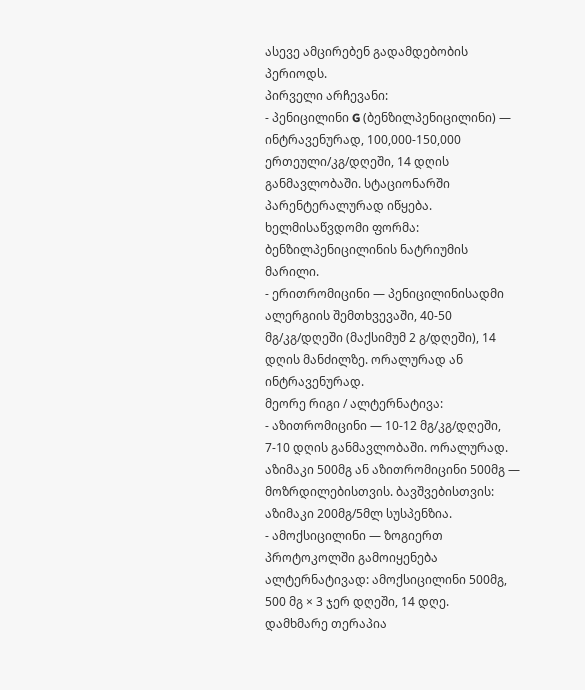ასევე ამცირებენ გადამდებობის პერიოდს.
პირველი არჩევანი:
- პენიცილინი G (ბენზილპენიცილინი) — ინტრავენურად, 100,000-150,000 ერთეული/კგ/დღეში, 14 დღის განმავლობაში. სტაციონარში პარენტერალურად იწყება. ხელმისაწვდომი ფორმა: ბენზილპენიცილინის ნატრიუმის მარილი.
- ერითრომიცინი — პენიცილინისადმი ალერგიის შემთხვევაში, 40-50 მგ/კგ/დღეში (მაქსიმუმ 2 გ/დღეში), 14 დღის მანძილზე. ორალურად ან ინტრავენურად.
მეორე რიგი / ალტერნატივა:
- აზითრომიცინი — 10-12 მგ/კგ/დღეში, 7-10 დღის განმავლობაში. ორალურად. აზიმაკი 500მგ ან აზითრომიცინი 500მგ — მოზრდილებისთვის. ბავშვებისთვის: აზიმაკი 200მგ/5მლ სუსპენზია.
- ამოქსიცილინი — ზოგიერთ პროტოკოლში გამოიყენება ალტერნატივად: ამოქსიცილინი 500მგ, 500 მგ × 3 ჯერ დღეში, 14 დღე.
დამხმარე თერაპია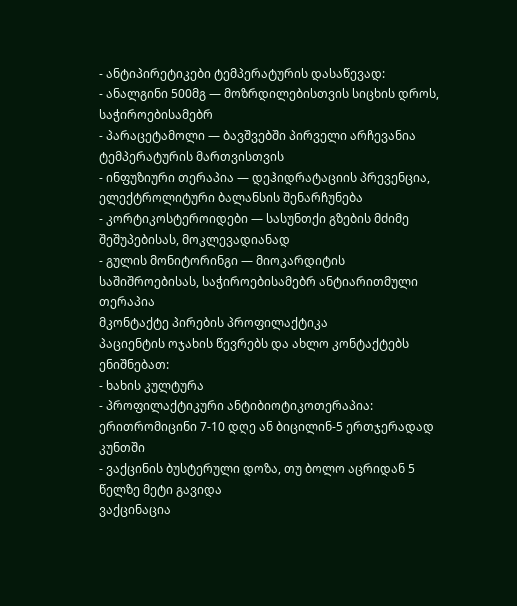- ანტიპირეტიკები ტემპერატურის დასაწევად:
- ანალგინი 500მგ — მოზრდილებისთვის სიცხის დროს, საჭიროებისამებრ
- პარაცეტამოლი — ბავშვებში პირველი არჩევანია ტემპერატურის მართვისთვის
- ინფუზიური თერაპია — დეჰიდრატაციის პრევენცია, ელექტროლიტური ბალანსის შენარჩუნება
- კორტიკოსტეროიდები — სასუნთქი გზების მძიმე შეშუპებისას, მოკლევადიანად
- გულის მონიტორინგი — მიოკარდიტის საშიშროებისას, საჭიროებისამებრ ანტიარითმული თერაპია
მკონტაქტე პირების პროფილაქტიკა
პაციენტის ოჯახის წევრებს და ახლო კონტაქტებს ენიშნებათ:
- ხახის კულტურა
- პროფილაქტიკური ანტიბიოტიკოთერაპია: ერითრომიცინი 7-10 დღე ან ბიცილინ-5 ერთჯერადად კუნთში
- ვაქცინის ბუსტერული დოზა, თუ ბოლო აცრიდან 5 წელზე მეტი გავიდა
ვაქცინაცია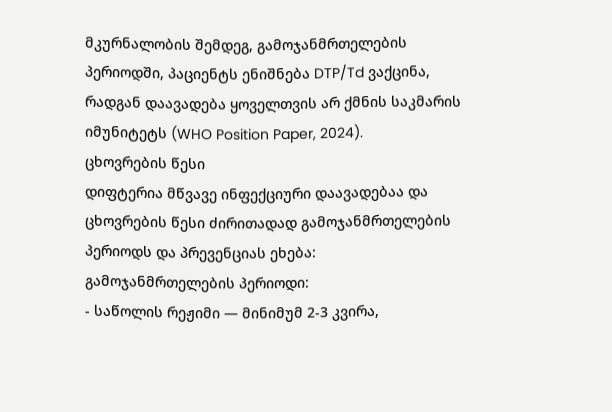მკურნალობის შემდეგ, გამოჯანმრთელების პერიოდში, პაციენტს ენიშნება DTP/Td ვაქცინა, რადგან დაავადება ყოველთვის არ ქმნის საკმარის იმუნიტეტს (WHO Position Paper, 2024).
ცხოვრების წესი
დიფტერია მწვავე ინფექციური დაავადებაა და ცხოვრების წესი ძირითადად გამოჯანმრთელების პერიოდს და პრევენციას ეხება:
გამოჯანმრთელების პერიოდი:
- საწოლის რეჟიმი — მინიმუმ 2-3 კვირა,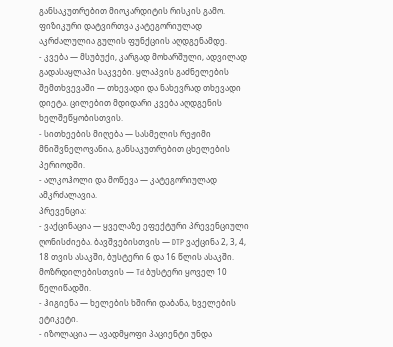განსაკუთრებით მიოკარდიტის რისკის გამო. ფიზიკური დატვირთვა კატეგორიულად აკრძალულია გულის ფუნქციის აღდგენამდე.
- კვება — მსუბუქი, კარგად მოხარშული, ადვილად გადასაყლაპი საკვები. ყლაპვის გაძნელების შემთხვევაში — თხევადი და ნახევრად თხევადი დიეტა. ცილებით მდიდარი კვება აღდგენის ხელშეწყობისთვის.
- სითხეების მიღება — სასმელის რეჟიმი მნიშვნელოვანია, განსაკუთრებით ცხელების პერიოდში.
- ალკოჰოლი და მოწევა — კატეგორიულად ამკრძალავია.
პრევენცია:
- ვაქცინაცია — ყველაზე ეფექტური პრევენციული ღონისძიება. ბავშვებისთვის — DTP ვაქცინა 2, 3, 4, 18 თვის ასაკში, ბუსტერი 6 და 16 წლის ასაკში. მოზრდილებისთვის — Td ბუსტერი ყოველ 10 წელიწადში.
- ჰიგიენა — ხელების ხშირი დაბანა, ხველების ეტიკეტი.
- იზოლაცია — ავადმყოფი პაციენტი უნდა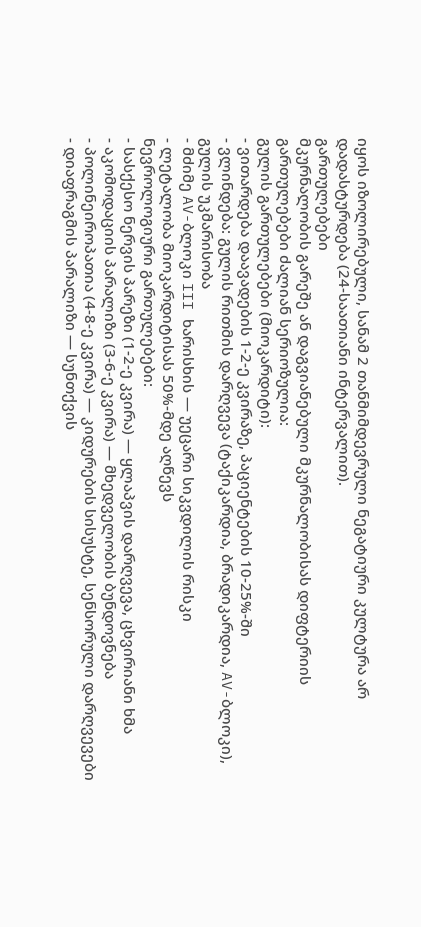იყოს იზოლირებული, სანამ 2 თანმიმდევრული ნეგატიური კულტურა არ დადასტურდება (24-საათიანი ინტერვალით).
გართულებები
მკურნალობის გარეშე ან დაგვიანებული მკურნალობისას დიფტერიის გართულებები ძალიან სერიოზულია:
გულის გართულებები (მიოკარდიტი):
- ვითარდება დაავადების 1-2-ე კვირაზე, პაციენტების 10-25%-ში
- ვლინდება: გულის რითმის დარღვევა (ტაქიკარდია, ბრადიკარდია, AV-ბლოკი), გულის უკმარისობა
- მძიმე AV-ბლოკი III ხარისხის — უეცარი სიკვდილის რისკი
- ლეტალობა მიოკარდიტისას 50%-მდე აღწევს
ნევროლოგიური გართულებები:
- სასქესო ნერვის პარეზი (1-2-ე კვირა) — ყლაპვის დარღვევა, ცხვირიანი ხმა
- აკომოდაციის პარალიზი (3-6-ე კვირა) — მხედველობის ბუნდოვნება
- პოლინეიროპათია (4-8-ე კვირა) — კიდურების სისუსტე, სენსორული დარღვევები
- დიაფრაგმის პარალიზი — სუნთქვის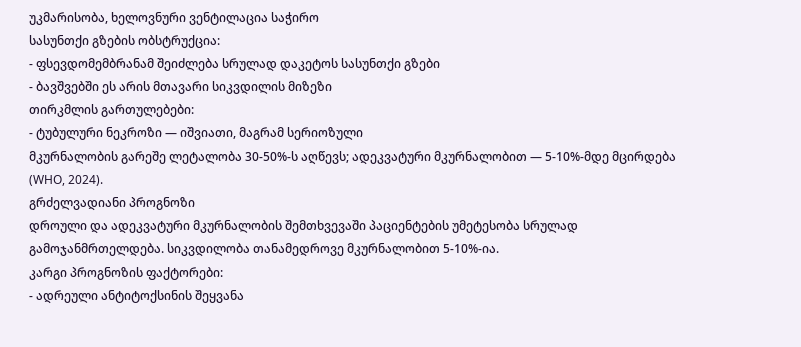უკმარისობა, ხელოვნური ვენტილაცია საჭირო
სასუნთქი გზების ობსტრუქცია:
- ფსევდომემბრანამ შეიძლება სრულად დაკეტოს სასუნთქი გზები
- ბავშვებში ეს არის მთავარი სიკვდილის მიზეზი
თირკმლის გართულებები:
- ტუბულური ნეკროზი — იშვიათი, მაგრამ სერიოზული
მკურნალობის გარეშე ლეტალობა 30-50%-ს აღწევს; ადეკვატური მკურნალობით — 5-10%-მდე მცირდება (WHO, 2024).
გრძელვადიანი პროგნოზი
დროული და ადეკვატური მკურნალობის შემთხვევაში პაციენტების უმეტესობა სრულად გამოჯანმრთელდება. სიკვდილობა თანამედროვე მკურნალობით 5-10%-ია.
კარგი პროგნოზის ფაქტორები:
- ადრეული ანტიტოქსინის შეყვანა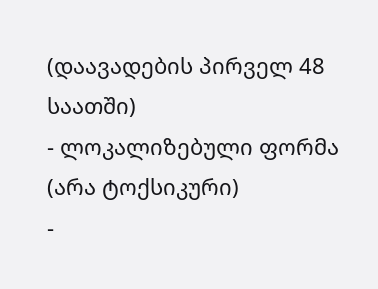(დაავადების პირველ 48 საათში)
- ლოკალიზებული ფორმა (არა ტოქსიკური)
-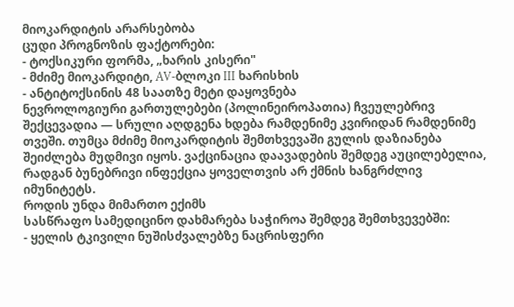მიოკარდიტის არარსებობა
ცუდი პროგნოზის ფაქტორები:
- ტოქსიკური ფორმა, „ხარის კისერი"
- მძიმე მიოკარდიტი, AV-ბლოკი III ხარისხის
- ანტიტოქსინის 48 საათზე მეტი დაყოვნება
ნევროლოგიური გართულებები (პოლინეიროპათია) ჩვეულებრივ შექცევადია — სრული აღდგენა ხდება რამდენიმე კვირიდან რამდენიმე თვეში. თუმცა მძიმე მიოკარდიტის შემთხვევაში გულის დაზიანება შეიძლება მუდმივი იყოს. ვაქცინაცია დაავადების შემდეგ აუცილებელია, რადგან ბუნებრივი ინფექცია ყოველთვის არ ქმნის ხანგრძლივ იმუნიტეტს.
როდის უნდა მიმართო ექიმს
სასწრაფო სამედიცინო დახმარება საჭიროა შემდეგ შემთხვევებში:
- ყელის ტკივილი ნუშისძვალებზე ნაცრისფერი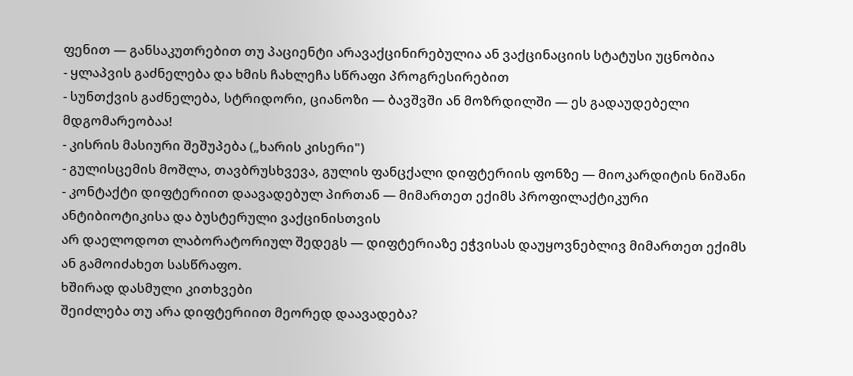ფენით — განსაკუთრებით თუ პაციენტი არავაქცინირებულია ან ვაქცინაციის სტატუსი უცნობია
- ყლაპვის გაძნელება და ხმის ჩახლეჩა სწრაფი პროგრესირებით
- სუნთქვის გაძნელება, სტრიდორი, ციანოზი — ბავშვში ან მოზრდილში — ეს გადაუდებელი მდგომარეობაა!
- კისრის მასიური შეშუპება („ხარის კისერი")
- გულისცემის მოშლა, თავბრუსხვევა, გულის ფანცქალი დიფტერიის ფონზე — მიოკარდიტის ნიშანი
- კონტაქტი დიფტერიით დაავადებულ პირთან — მიმართეთ ექიმს პროფილაქტიკური ანტიბიოტიკისა და ბუსტერული ვაქცინისთვის
არ დაელოდოთ ლაბორატორიულ შედეგს — დიფტერიაზე ეჭვისას დაუყოვნებლივ მიმართეთ ექიმს ან გამოიძახეთ სასწრაფო.
ხშირად დასმული კითხვები
შეიძლება თუ არა დიფტერიით მეორედ დაავადება?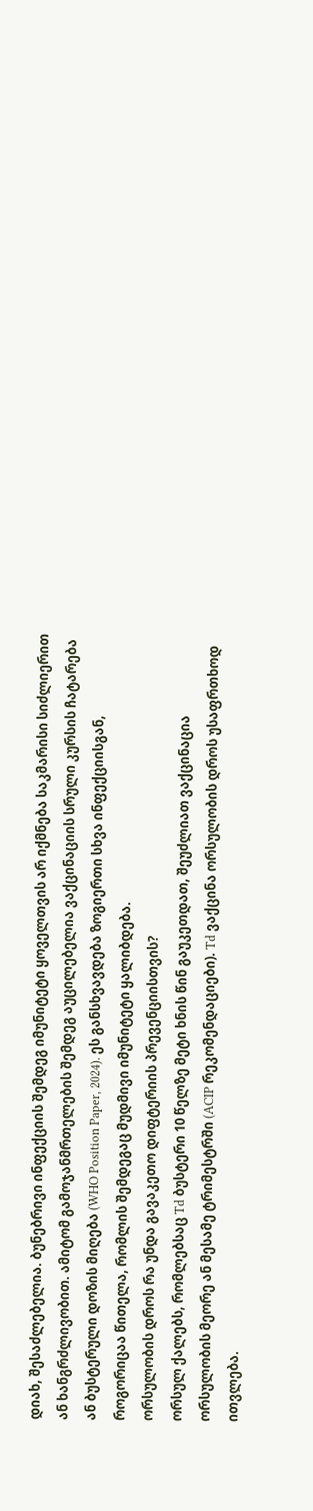დიახ, შესაძლებელია. ბუნებრივი ინფექციის შემდეგ იმუნიტეტი ყოველთვის არ იქმნება საკმარისი სიძლიერით ან ხანგრძლივობით. ამიტომ გამოჯანმრთელების შემდეგ აუცილებელია ვაქცინაციის სრული კურსის ჩატარება ან ბუსტერული დოზის მიღება (WHO Position Paper, 2024). ეს განსხვავდება ზოგიერთი სხვა ინფექციისგან, როგორიცაა წითელა, რომლის შემდეგაც მუდმივი იმუნიტეტი ყალიბდება.
ორსულობის დროს რა უნდა გავაკეთო დიფტერიის პრევენციისთვის?
ორსულ ქალებს, რომლებსაც Td ბუსტერი 10 წელზე მეტი ხნის წინ გაუკეთდათ, შეუძლიათ ვაქცინაცია ორსულობის მეორე ან მესამე ტრიმესტრში (ACIP რეკომენდაციები). Td ვაქცინა ორსულობის დროს უსაფრთხოდ ითვლება.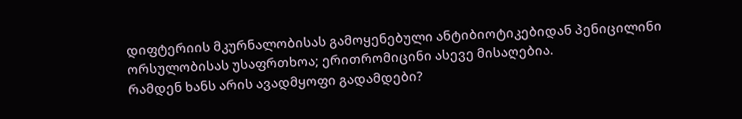დიფტერიის მკურნალობისას გამოყენებული ანტიბიოტიკებიდან პენიცილინი ორსულობისას უსაფრთხოა; ერითრომიცინი ასევე მისაღებია.
რამდენ ხანს არის ავადმყოფი გადამდები?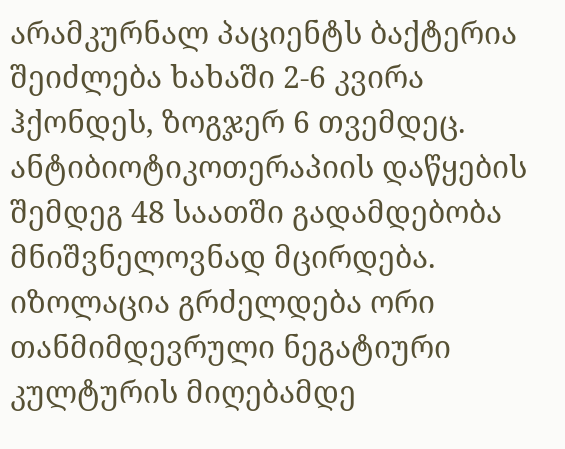არამკურნალ პაციენტს ბაქტერია შეიძლება ხახაში 2-6 კვირა ჰქონდეს, ზოგჯერ 6 თვემდეც. ანტიბიოტიკოთერაპიის დაწყების შემდეგ 48 საათში გადამდებობა მნიშვნელოვნად მცირდება. იზოლაცია გრძელდება ორი თანმიმდევრული ნეგატიური კულტურის მიღებამდე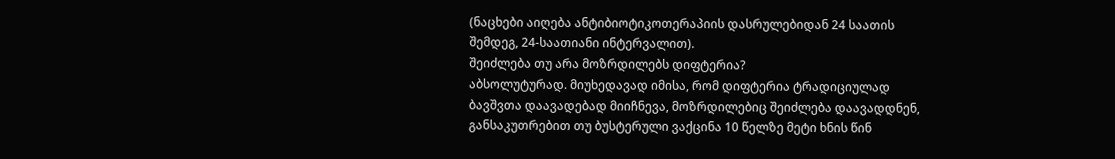(ნაცხები აიღება ანტიბიოტიკოთერაპიის დასრულებიდან 24 საათის შემდეგ, 24-საათიანი ინტერვალით).
შეიძლება თუ არა მოზრდილებს დიფტერია?
აბსოლუტურად. მიუხედავად იმისა, რომ დიფტერია ტრადიციულად ბავშვთა დაავადებად მიიჩნევა, მოზრდილებიც შეიძლება დაავადდნენ, განსაკუთრებით თუ ბუსტერული ვაქცინა 10 წელზე მეტი ხნის წინ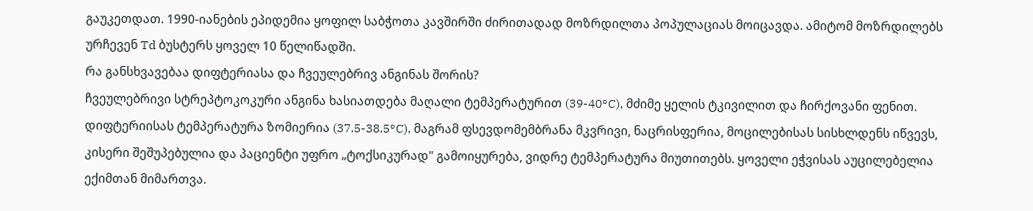გაუკეთდათ. 1990-იანების ეპიდემია ყოფილ საბჭოთა კავშირში ძირითადად მოზრდილთა პოპულაციას მოიცავდა. ამიტომ მოზრდილებს ურჩევენ Td ბუსტერს ყოველ 10 წელიწადში.
რა განსხვავებაა დიფტერიასა და ჩვეულებრივ ანგინას შორის?
ჩვეულებრივი სტრეპტოკოკური ანგინა ხასიათდება მაღალი ტემპერატურით (39-40°C), მძიმე ყელის ტკივილით და ჩირქოვანი ფენით. დიფტერიისას ტემპერატურა ზომიერია (37.5-38.5°C), მაგრამ ფსევდომემბრანა მკვრივი, ნაცრისფერია, მოცილებისას სისხლდენს იწვევს, კისერი შეშუპებულია და პაციენტი უფრო „ტოქსიკურად" გამოიყურება, ვიდრე ტემპერატურა მიუთითებს. ყოველი ეჭვისას აუცილებელია ექიმთან მიმართვა.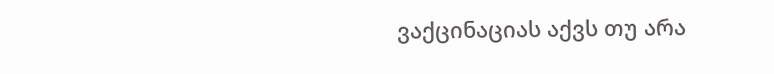ვაქცინაციას აქვს თუ არა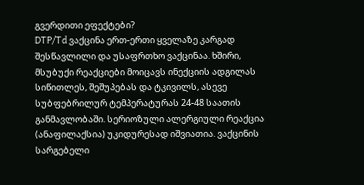გვერდითი ეფექტები?
DTP/Td ვაქცინა ერთ-ერთი ყველაზე კარგად შესწავლილი და უსაფრთხო ვაქცინაა. ხშირი, მსუბუქი რეაქციები მოიცავს ინექციის ადგილას სიწითლეს, შეშუპებას და ტკივილს, ასევე სუბფებრილურ ტემპერატურას 24-48 საათის განმავლობაში. სერიოზული ალერგიული რეაქცია (ანაფილაქსია) უკიდურესად იშვიათია. ვაქცინის სარგებელი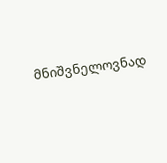მნიშვნელოვნად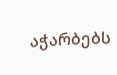აჭარბებს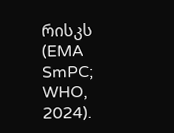რისკს (EMA SmPC; WHO, 2024).